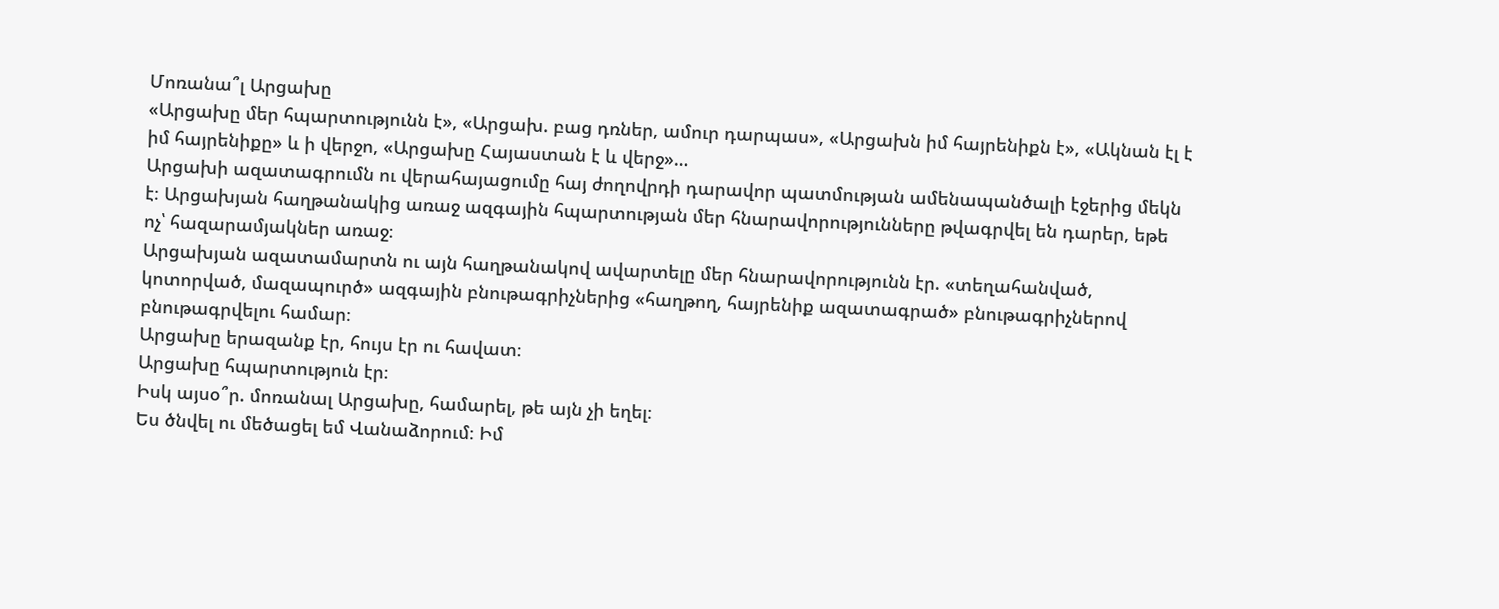Մոռանա՞լ Արցախը
«Արցախը մեր հպարտությունն է», «Արցախ. բաց դռներ, ամուր դարպաս», «Արցախն իմ հայրենիքն է», «Ակնան էլ է իմ հայրենիքը» և ի վերջո, «Արցախը Հայաստան է և վերջ»…
Արցախի ազատագրումն ու վերահայացումը հայ ժողովրդի դարավոր պատմության ամենապանծալի էջերից մեկն է։ Արցախյան հաղթանակից առաջ ազգային հպարտության մեր հնարավորությունները թվագրվել են դարեր, եթե ոչ՝ հազարամյակներ առաջ։
Արցախյան ազատամարտն ու այն հաղթանակով ավարտելը մեր հնարավորությունն էր. «տեղահանված, կոտորված, մազապուրծ» ազգային բնութագրիչներից «հաղթող, հայրենիք ազատագրած» բնութագրիչներով բնութագրվելու համար։
Արցախը երազանք էր, հույս էր ու հավատ։
Արցախը հպարտություն էր։
Իսկ այսօ՞ր. մոռանալ Արցախը, համարել, թե այն չի եղել։
Ես ծնվել ու մեծացել եմ Վանաձորում։ Իմ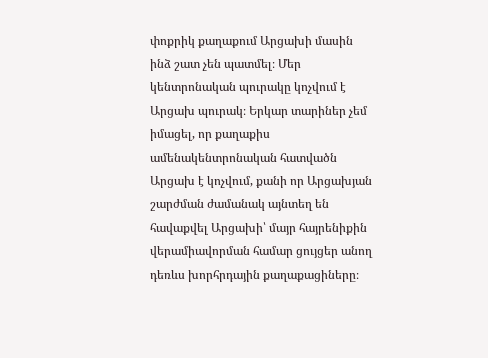փոքրիկ քաղաքում Արցախի մասին ինձ շատ չեն պատմել։ Մեր կենտրոնական պուրակը կոչվում է Արցախ պուրակ։ Երկար տարիներ չեմ իմացել, որ քաղաքիս ամենակենտրոնական հատվածն Արցախ է կոչվում, քանի որ Արցախյան շարժման ժամանակ այնտեղ են հավաքվել Արցախի՝ մայր հայրենիքին վերամիավորման համար ցույցեր անող դեռևս խորհրդային քաղաքացիները։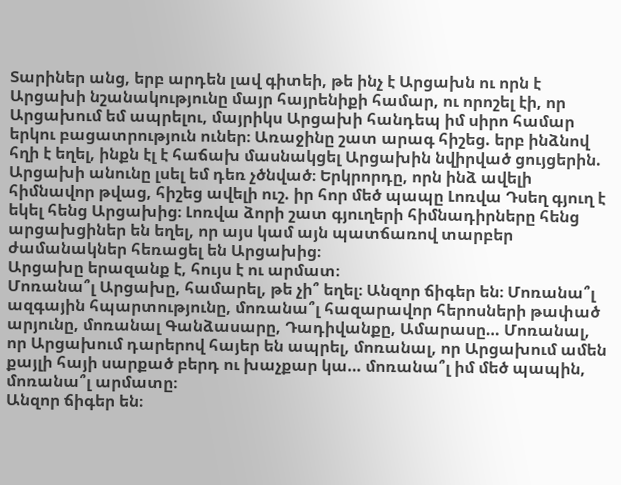Տարիներ անց, երբ արդեն լավ գիտեի, թե ինչ է Արցախն ու որն է Արցախի նշանակությունը մայր հայրենիքի համար, ու որոշել էի, որ Արցախում եմ ապրելու, մայրիկս Արցախի հանդեպ իմ սիրո համար երկու բացատրություն ուներ։ Առաջինը շատ արագ հիշեց. երբ ինձնով հղի է եղել, ինքն էլ է հաճախ մասնակցել Արցախին նվիրված ցույցերին. Արցախի անունը լսել եմ դեռ չծնված։ Երկրորդը, որն ինձ ավելի հիմնավոր թվաց, հիշեց ավելի ուշ. իր հոր մեծ պապը Լոռվա Դսեղ գյուղ է եկել հենց Արցախից։ Լոռվա ձորի շատ գյուղերի հիմնադիրները հենց արցախցիներ են եղել, որ այս կամ այն պատճառով տարբեր ժամանակներ հեռացել են Արցախից։
Արցախը երազանք է, հույս է ու արմատ։
Մոռանա՞լ Արցախը, համարել, թե չի՞ եղել։ Անզոր ճիգեր են։ Մոռանա՞լ ազգային հպարտությունը, մոռանա՞լ հազարավոր հերոսների թափած արյունը, մոռանալ Գանձասարը, Դադիվանքը, Ամարասը… Մոռանալ, որ Արցախում դարերով հայեր են ապրել, մոռանալ, որ Արցախում ամեն քայլի հայի սարքած բերդ ու խաչքար կա… մոռանա՞լ իմ մեծ պապին, մոռանա՞լ արմատը։
Անզոր ճիգեր են։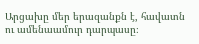Արցախը մեր երազանքն է, հավատն ու ամենաամուր դարպասը։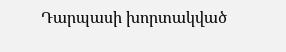Դարպասի խորտակված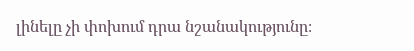լինելը չի փոխում դրա նշանակությունը։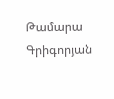Թամարա Գրիգորյան